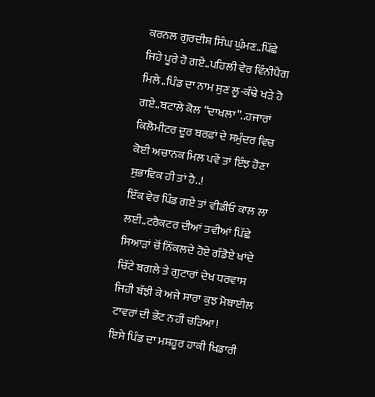ਕਰਨਲ ਗੁਰਦੀਸ਼ ਸਿੰਘ ਘੁੰਮਣ..ਪਿੱਛੇ ਜਿਹੇ ਪੂਰੇ ਹੋ ਗਏ..ਪਹਿਲੀ ਵੇਰ ਵਿੰਨੀਪੈਗ ਮਿਲੇ..ਪਿੰਡ ਦਾ ਨਾਮ ਸੁਣ ਲੂ-ਕੰਢੇ ਖੜੇ ਹੋ ਗਏ..ਬਟਾਲੇ ਕੋਲ “ਦਾਖਲਾ”..ਹਜਾਰਾਂ ਕਿਲੋਮੀਟਰ ਦੂਰ ਬਰਫ਼ਾਂ ਦੇ ਸਮੁੰਦਰ ਵਿਚ ਕੋਈ ਅਚਾਨਕ ਮਿਲ ਪਵੇਂ ਤਾਂ ਇੰਝ ਹੋਣਾ ਸੁਭਾਵਿਕ ਹੀ ਤਾਂ ਹੈ..!
ਇੱਕ ਵੇਰ ਪਿੰਡ ਗਏ ਤਾਂ ਵੀਡੀਓ ਕਾਲ ਲਾ ਲਈ..ਟਰੈਕਟਰ ਦੀਆਂ ਤਵੀਆਂ ਪਿੱਛੇ ਸਿਆੜਾਂ ਚੋਂ ਨਿੱਕਲਦੇ ਹੋਏ ਗੰਡੋਏ ਖਾਂਦੇ ਚਿੱਟੇ ਬਗਲੇ ਤੇ ਗੁਟਾਰਾਂ ਦੇਖ ਧਰਵਾਸ ਜਿਹੀ ਬੱਝੀ ਕੇ ਅਜੇ ਸਾਰਾ ਕੁਝ ਮੋਬਾਈਲ ਟਾਵਰਾਂ ਦੀ ਭੇਂਟ ਨਹੀਂ ਚੜਿਆ!
ਇਸੇ ਪਿੰਡ ਦਾ ਮਸ਼ਹੂਰ ਹਾਕੀ ਖਿਡਾਰੀ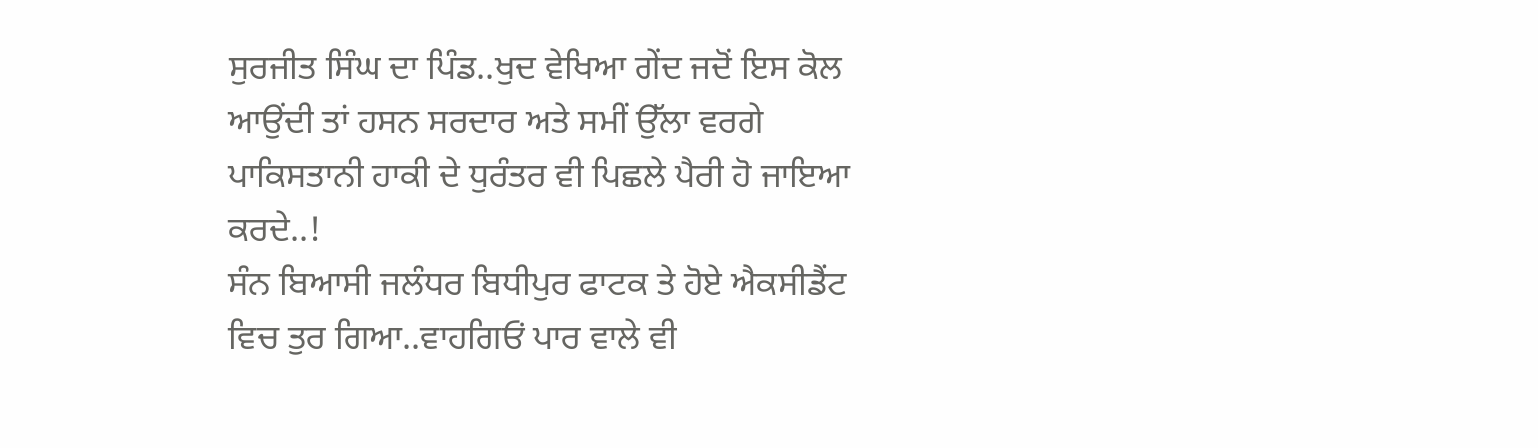ਸੁਰਜੀਤ ਸਿੰਘ ਦਾ ਪਿੰਡ..ਖੁਦ ਵੇਖਿਆ ਗੇਂਦ ਜਦੋਂ ਇਸ ਕੋਲ ਆਉਂਦੀ ਤਾਂ ਹਸਨ ਸਰਦਾਰ ਅਤੇ ਸਮੀਂ ਉੱਲਾ ਵਰਗੇ ਪਾਕਿਸਤਾਨੀ ਹਾਕੀ ਦੇ ਧੁਰੰਤਰ ਵੀ ਪਿਛਲੇ ਪੈਰੀ ਹੋ ਜਾਇਆ ਕਰਦੇ..!
ਸੰਨ ਬਿਆਸੀ ਜਲੰਧਰ ਬਿਧੀਪੁਰ ਫਾਟਕ ਤੇ ਹੋਏ ਐਕਸੀਡੈਂਟ ਵਿਚ ਤੁਰ ਗਿਆ..ਵਾਹਗਿਓਂ ਪਾਰ ਵਾਲੇ ਵੀ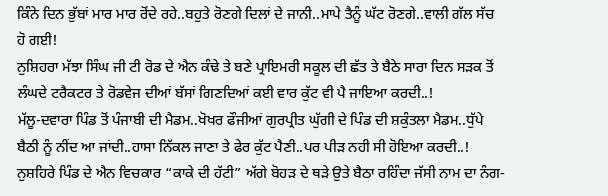ਕਿੰਨੇ ਦਿਨ ਭੁੱਬਾਂ ਮਾਰ ਮਾਰ ਰੋਂਦੇ ਰਹੇ..ਬਹੁਤੇ ਰੋਣਗੇ ਦਿਲਾਂ ਦੇ ਜਾਨੀ..ਮਾਪੇ ਤੈਨੂੰ ਘੱਟ ਰੋਣਗੇ..ਵਾਲੀ ਗੱਲ ਸੱਚ ਹੋ ਗਈ!
ਨੁਸ਼ਿਹਰਾ ਮੱਝਾ ਸਿੰਘ ਜੀ ਟੀ ਰੋਡ ਦੇ ਐਨ ਕੰਢੇ ਤੇ ਬਣੇ ਪ੍ਰਾਇਮਰੀ ਸਕੂਲ ਦੀ ਛੱਤ ਤੇ ਬੈਠੇ ਸਾਰਾ ਦਿਨ ਸੜਕ ਤੋਂ ਲੰਘਦੇ ਟਰੈਕਟਰ ਤੇ ਰੋਡਵੇਜ ਦੀਆਂ ਬੱਸਾਂ ਗਿਣਦਿਆਂ ਕਈ ਵਾਰ ਕੁੱਟ ਵੀ ਪੈ ਜਾਇਆ ਕਰਦੀ..!
ਮੱਲੂ-ਦਵਾਰਾ ਪਿੰਡ ਤੋਂ ਪੰਜਾਬੀ ਦੀ ਮੈਡਮ..ਖੋਖਰ ਫੌਜੀਆਂ ਗੁਰਪ੍ਰੀਤ ਘੁੱਗੀ ਦੇ ਪਿੰਡ ਦੀ ਸ਼ਕੁੰਤਲਾ ਮੈਡਮ..ਧੁੱਪੇ ਬੈਠੀ ਨੂੰ ਨੀਂਦ ਆ ਜਾਂਦੀ..ਹਾਸਾ ਨਿੱਕਲ ਜਾਣਾ ਤੇ ਫੇਰ ਕੁੱਟ ਪੈਣੀ..ਪਰ ਪੀੜ ਨਹੀ ਸੀ ਹੋਇਆ ਕਰਦੀ..!
ਨੁਸ਼ਹਿਰੇ ਪਿੰਡ ਦੇ ਐਨ ਵਿਚਕਾਰ “ਕਾਕੇ ਦੀ ਹੱਟੀ” ਅੱਗੇ ਬੋਹੜ ਦੇ ਥੜੇ ਉਤੇ ਬੈਠਾ ਰਹਿੰਦਾ ਜੱਸੀ ਨਾਮ ਦਾ ਨੰਗ-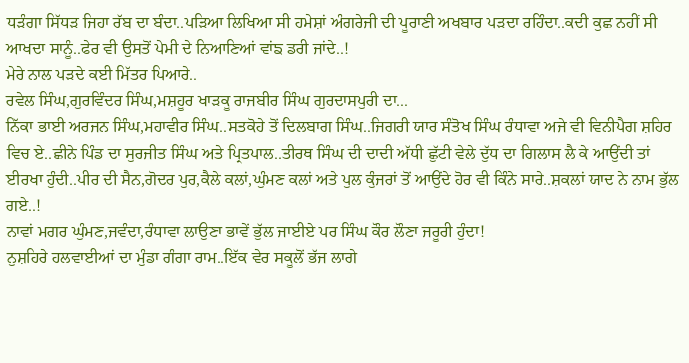ਧੜੰਗਾ ਸਿੱਧੜ ਜਿਹਾ ਰੱਬ ਦਾ ਬੰਦਾ..ਪੜਿਆ ਲਿਖਿਆ ਸੀ ਹਮੇਸ਼ਾਂ ਅੰਗਰੇਜੀ ਦੀ ਪੂਰਾਣੀ ਅਖਬਾਰ ਪੜਦਾ ਰਹਿੰਦਾ..ਕਦੀ ਕੁਛ ਨਹੀਂ ਸੀ ਆਖਦਾ ਸਾਨੂੰ..ਫੇਰ ਵੀ ਉਸਤੋਂ ਪੇਮੀ ਦੇ ਨਿਆਣਿਆਂ ਵਾਂਙ ਡਰੀ ਜਾਂਦੇ..!
ਮੇਰੇ ਨਾਲ ਪੜਦੇ ਕਈ ਮਿੱਤਰ ਪਿਆਰੇ..
ਰਵੇਲ ਸਿੰਘ,ਗੁਰਵਿੰਦਰ ਸਿੰਘ,ਮਸ਼ਹੂਰ ਖਾੜਕੂ ਰਾਜਬੀਰ ਸਿੰਘ ਗੁਰਦਾਸਪੁਰੀ ਦਾ...
ਨਿੱਕਾ ਭਾਈ ਅਰਜਨ ਸਿੰਘ,ਮਹਾਵੀਰ ਸਿੰਘ..ਸਤਕੋਹੇ ਤੋਂ ਦਿਲਬਾਗ ਸਿੰਘ..ਜਿਗਰੀ ਯਾਰ ਸੰਤੋਖ ਸਿੰਘ ਰੰਧਾਵਾ ਅਜੇ ਵੀ ਵਿਨੀਪੈਗ ਸ਼ਹਿਰ ਵਿਚ ਏ..ਛੀਨੇ ਪਿੰਡ ਦਾ ਸੁਰਜੀਤ ਸਿੰਘ ਅਤੇ ਪ੍ਰਿਤਪਾਲ..ਤੀਰਥ ਸਿੰਘ ਦੀ ਦਾਦੀ ਅੱਧੀ ਛੁੱਟੀ ਵੇਲੇ ਦੁੱਧ ਦਾ ਗਿਲਾਸ ਲੈ ਕੇ ਆਉਂਦੀ ਤਾਂ ਈਰਖਾ ਹੁੰਦੀ..ਪੀਰ ਦੀ ਸੈਨ,ਗੋਦਰ ਪੁਰ,ਕੈਲੇ ਕਲਾਂ,ਘੁੰਮਣ ਕਲਾਂ ਅਤੇ ਪੁਲ ਕੁੰਜਰਾਂ ਤੋਂ ਆਉਂਦੇ ਹੋਰ ਵੀ ਕਿੰਨੇ ਸਾਰੇ..ਸ਼ਕਲਾਂ ਯਾਦ ਨੇ ਨਾਮ ਭੁੱਲ ਗਏ..!
ਨਾਵਾਂ ਮਗਰ ਘੁੰਮਣ,ਜਵੰਦਾ,ਰੰਧਾਵਾ ਲਾਉਣਾ ਭਾਵੇਂ ਭੁੱਲ ਜਾਈਏ ਪਰ ਸਿੰਘ ਕੌਰ ਲੌਣਾ ਜਰੂਰੀ ਹੁੰਦਾ!
ਨੁਸ਼ਹਿਰੇ ਹਲਵਾਈਆਂ ਦਾ ਮੁੰਡਾ ਗੰਗਾ ਰਾਮ..ਇੱਕ ਵੇਰ ਸਕੂਲੋਂ ਭੱਜ ਲਾਗੇ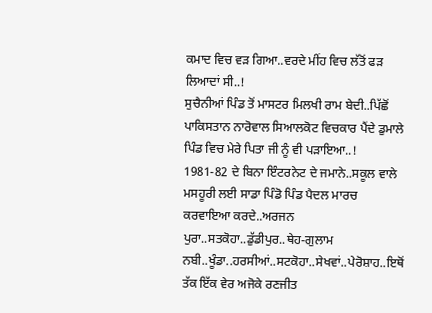ਕਮਾਦ ਵਿਚ ਵੜ ਗਿਆ..ਵਰਦੇ ਮੀਂਹ ਵਿਚ ਲੱਤੋਂ ਫੜ ਲਿਆਦਾਂ ਸੀ..!
ਸੁਚੈਨੀਆਂ ਪਿੰਡ ਤੋਂ ਮਾਸਟਰ ਮਿਲਖੀ ਰਾਮ ਬੇਦੀ..ਪਿੱਛੋਂ ਪਾਕਿਸਤਾਨ ਨਾਰੋਵਾਲ ਸਿਆਲਕੋਟ ਵਿਚਕਾਰ ਪੈਂਦੇ ਡੁਮਾਲੇ ਪਿੰਡ ਵਿਚ ਮੇਰੇ ਪਿਤਾ ਜੀ ਨੂੰ ਵੀ ਪੜਾਇਆ..!
1981-82 ਦੇ ਬਿਨਾ ਇੰਟਰਨੇਟ ਦੇ ਜਮਾਨੇ..ਸਕੂਲ ਵਾਲੇ ਮਸਹੂਰੀ ਲਈ ਸਾਡਾ ਪਿੰਡੋ ਪਿੰਡ ਪੈਦਲ ਮਾਰਚ ਕਰਵਾਇਆ ਕਰਦੇ..ਅਰਜਨ ਪੁਰਾ..ਸਤਕੋਹਾ..ਡੁੱਡੀਪੁਰ..ਥੇਹ-ਗੁਲਾਮ ਨਬੀ..ਖੂੰਡਾ..ਹਰਸੀਆਂ..ਸਟਕੋਹਾ..ਸੇਖਵਾਂ..ਪੇਰੋਸ਼ਾਹ..ਇਥੋਂ ਤੱਕ ਇੱਕ ਵੇਰ ਅਜੋਕੇ ਰਣਜੀਤ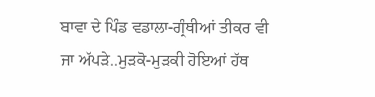ਬਾਵਾ ਦੇ ਪਿੰਡ ਵਡਾਲਾ-ਗ੍ਰੰਥੀਆਂ ਤੀਕਰ ਵੀ ਜਾ ਅੱਪੜੇ..ਮੁੜਕੋ-ਮੁੜਕੀ ਹੋਇਆਂ ਹੱਥ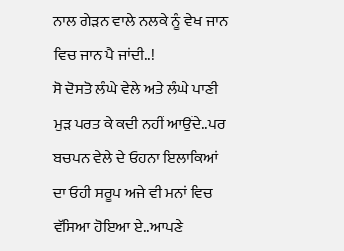ਨਾਲ ਗੇੜਨ ਵਾਲੇ ਨਲਕੇ ਨੂੰ ਵੇਖ ਜਾਨ ਵਿਚ ਜਾਨ ਪੈ ਜਾਂਦੀ..!
ਸੋ ਦੋਸਤੋ ਲੰਘੇ ਵੇਲੇ ਅਤੇ ਲੰਘੇ ਪਾਣੀ ਮੁੜ ਪਰਤ ਕੇ ਕਦੀ ਨਹੀਂ ਆਉਂਦੇ..ਪਰ ਬਚਪਨ ਵੇਲੇ ਦੇ ਓਹਨਾ ਇਲਾਕਿਆਂ ਦਾ ਓਹੀ ਸਰੂਪ ਅਜੇ ਵੀ ਮਨਾਂ ਵਿਚ ਵੱਸਿਆ ਹੋਇਆ ਏ..ਆਪਣੇ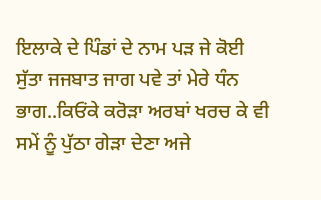ਇਲਾਕੇ ਦੇ ਪਿੰਡਾਂ ਦੇ ਨਾਮ ਪੜ ਜੇ ਕੋਈ ਸੁੱਤਾ ਜਜਬਾਤ ਜਾਗ ਪਵੇ ਤਾਂ ਮੇਰੇ ਧੰਨ ਭਾਗ..ਕਿਓਂਕੇ ਕਰੋੜਾ ਅਰਬਾਂ ਖਰਚ ਕੇ ਵੀ ਸਮੇਂ ਨੂੰ ਪੁੱਠਾ ਗੇੜਾ ਦੇਣਾ ਅਜੇ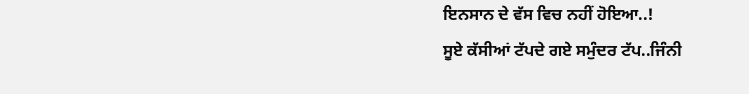ਇਨਸਾਨ ਦੇ ਵੱਸ ਵਿਚ ਨਹੀਂ ਹੋਇਆ..!
ਸੂਏ ਕੱਸੀਆਂ ਟੱਪਦੇ ਗਏ ਸਮੁੰਦਰ ਟੱਪ..ਜਿੰਨੀ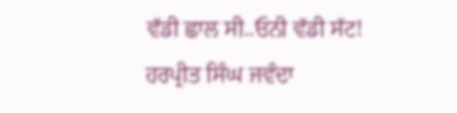ਵੱਡੀ ਛਾਲ ਸੀ..ਓਨੀ ਵੱਡੀ ਸੱਟ!
ਹਰਪ੍ਰੀਤ ਸਿੰਘ ਜਵੰਦਾ